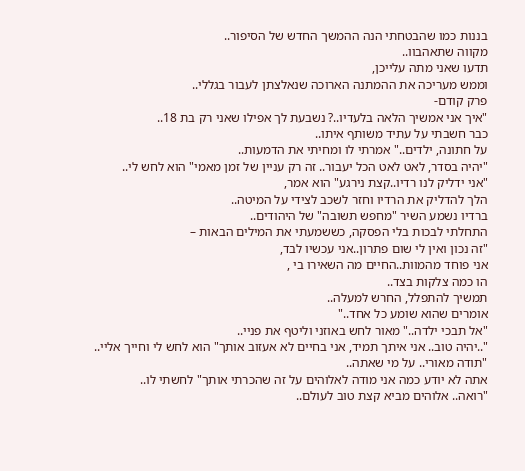בננות כמו שהבטחתי הנה ההמשך החדש של הסיפור..
מקווה שתאהבוו..
תדעו שאני מתה עלייכן,
וממש מעריכה את ההמתנה הארוכה שנאלצתן לעבור בגללי..
פרק קודם-
"איך אני אמשיך הלאה בלעדיו..? נשבעת לך אפילו שאני רק בת 18..
כבר חשבתי על עתיד משותף איתו..
על חתונה, ילדים.." אמרתי לו ומחיתי את הדמעות..
"יהיה בסדר, לאט לאט הכל יעבור.. זה רק עניין של זמן מאמי" הוא לחש לי..
"אני ידליק לנו רדיו..קצת נירגע" הוא אמר,
הלך להדליק את הרדיו וחזר לשכב לצידי על המיטה..
ברדיו נשמע השיר "מחפש תשובה" של היהודים..
התחלתי לבכות בלי הפסקה, כששמעתי את המילים הבאות –
"זה נכון ואין לי שום פתרון..אני עכשיו לבד,
אני פוחד מהמוות..החיים מה השאירו בי ,
הו כמה צלקות בצד..
תמשיך להתפלל, החרש למעלה..
אומרים שהוא שומע כל אחד.."
"אל תבכי ילדה.." מאור לחש באוזני וליטף את פניי..
"..יהיה טוב.. אני איתך תמיד, אני בחיים לא אעזוב אותך" הוא לחש לי וחייך אליי..
"תודה מאורי.. על מי שאתה..
אתה לא יודע כמה אני מודה לאלוהים על זה שהכרתי אותך" לחשתי לו..
"רואה.. אלוהים מביא קצת טוב לעולם..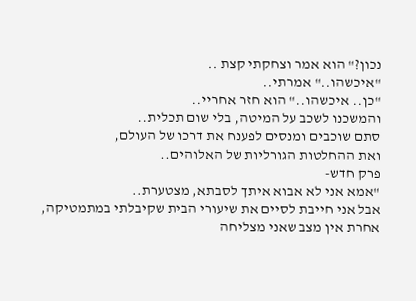נכון?" הוא אמר וצחקתי קצת ..
"איכשהו.." אמרתי..
"כן.. איכשהו.." הוא חזר אחריי..
והמשכנו לשכב על המיטה, בלי שום תכלית..
סתם שוכבים ומנסים לפענח את דרכו של העולם,
ואת ההחלטות הגורליות של האלוהים..
פרק חדש-
"אמא אני לא אבוא איתך לסבתא, מצטערת..
אבל אני חייבת לסיים את שיעורי הבית שקיבלתי במתמטיקה,
אחרת אין מצב שאני מצליחה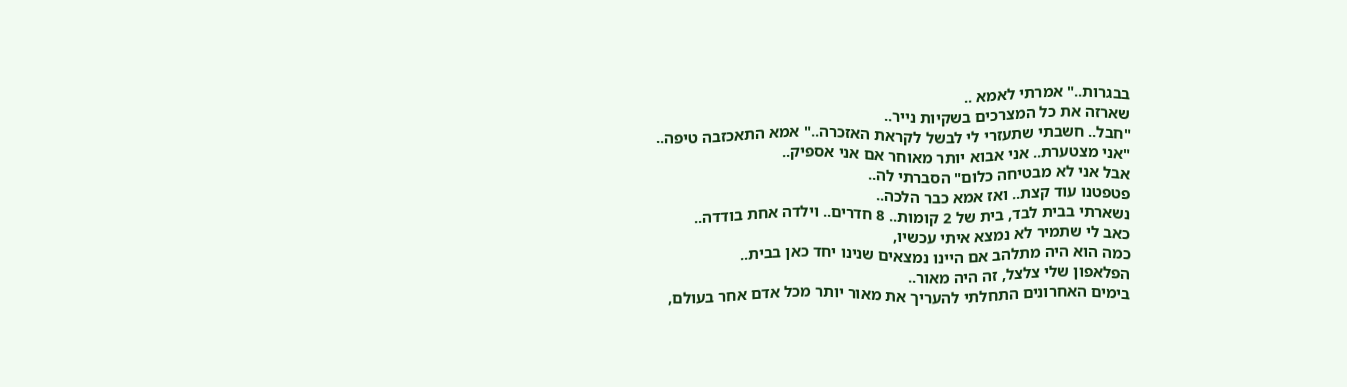בבגרות.." אמרתי לאמא ..
שארזה את כל המצרכים בשקיות נייר..
"חבל.. חשבתי שתעזרי לי לבשל לקראת האזכרה.." אמא התאכזבה טיפה..
"אני מצטערת.. אני אבוא יותר מאוחר אם אני אספיק..
אבל אני לא מבטיחה כלום" הסברתי לה..
פטפטנו עוד קצת.. ואז אמא כבר הלכה..
נשארתי בבית לבד, בית של 2 קומות.. 8 חדרים.. וילדה אחת בודדה..
כאב לי שתמיר לא נמצא איתי עכשיו,
כמה הוא היה מתלהב אם היינו נמצאים שנינו יחד כאן בבית..
הפלאפון שלי צלצל, זה היה מאור..
בימים האחרונים התחלתי להעריך את מאור יותר מכל אדם אחר בעולם,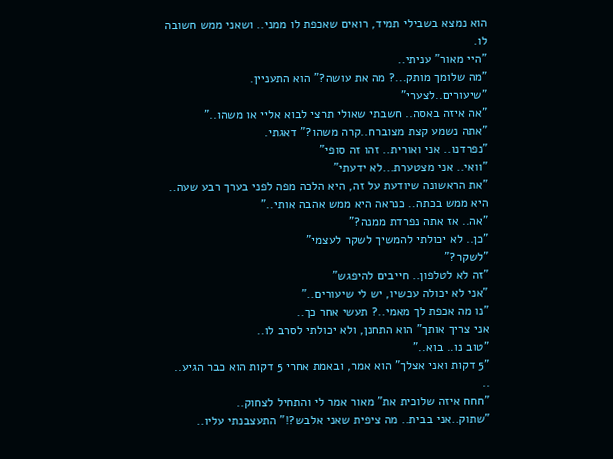הוא נמצא בשבילי תמיד, רואים שאכפת לו ממני.. ושאני ממש חשובה לו.
"היי מאור" עניתי..
"מה שלומך מותק...? מה את עושה?" הוא התעניין.
"שיעורים..לצערי"
"אה איזה באסה.. חשבתי שאולי תרצי לבוא אליי או משהו.."
"אתה נשמע קצת מצוברח..קרה משהו?" דאגתי.
"נפרדנו.. אני ואורית.. זהו זה סופי"
"וואי.. אני מצטערת...לא ידעתי"
"את הראשונה שיודעת על זה, היא הלכה מפה לפני בערך רבע שעה..
היא ממש בכתה.. כנראה היא ממש אהבה אותי.."
"אה.. אז אתה נפרדת ממנה?"
"כן.. לא יכולתי להמשיך לשקר לעצמי"
"לשקר?"
"זה לא לטלפון.. חייבים להיפגש"
"אני לא יכולה עכשיו, יש לי שיעורים.."
"נו מה אכפת לך מאמי..? תעשי אחר כך..
אני צריך אותך" הוא התחנן, ולא יכולתי לסרב לו..
"טוב נו.. בוא.."
"5 דקות ואני אצלך" הוא אמר, ובאמת אחרי 5 דקות הוא כבר הגיע..
..
"חחח איזה שלוכית את" מאור אמר לי והתחיל לצחוק..
"שתוק..אני בבית.. מה ציפית שאני אלבש?!" התעצבנתי עליו..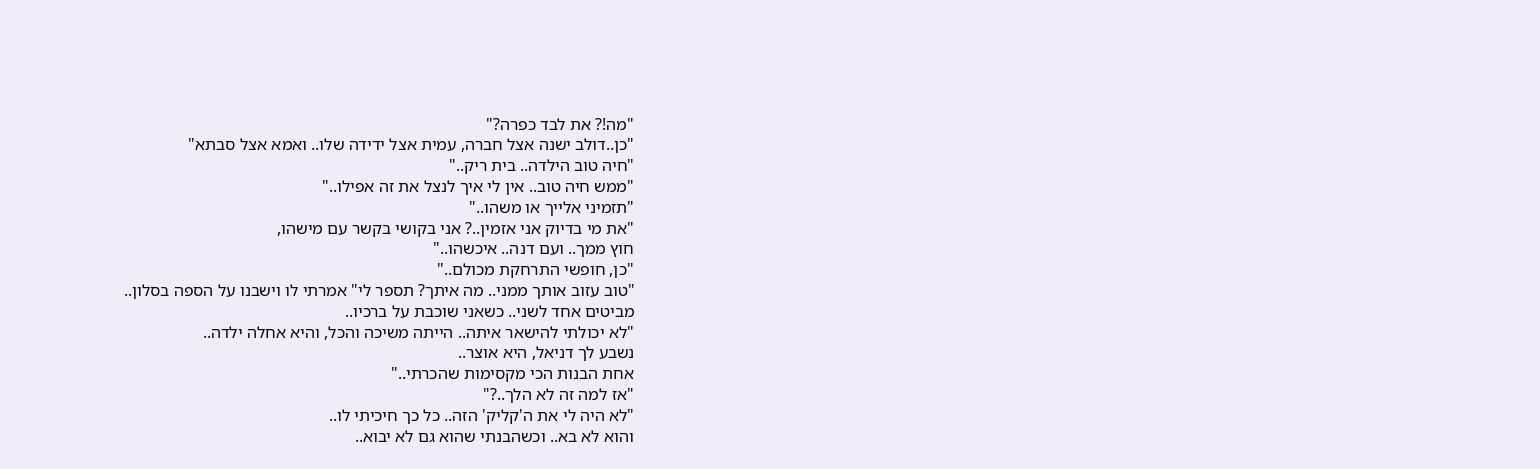"מה!? את לבד כפרה?"
"כן..דולב ישנה אצל חברה, עמית אצל ידידה שלו.. ואמא אצל סבתא"
"חיה טוב הילדה.. בית ריק.."
"ממש חיה טוב.. אין לי איך לנצל את זה אפילו.."
"תזמיני אלייך או משהו.."
"את מי בדיוק אני אזמין..? אני בקושי בקשר עם מישהו,
חוץ ממך.. ועם דנה.. איכשהו.."
"כן, חופשי התרחקת מכולם.."
"טוב עזוב אותך ממני.. מה איתך? תספר לי" אמרתי לו וישבנו על הספה בסלון..
מביטים אחד לשני.. כשאני שוכבת על ברכיו..
"לא יכולתי להישאר איתה.. הייתה משיכה והכל, והיא אחלה ילדה..
נשבע לך דניאל, היא אוצר..
אחת הבנות הכי מקסימות שהכרתי.."
"אז למה זה לא הלך..?"
"לא היה לי את ה'קליק' הזה.. כל כך חיכיתי לו..
והוא לא בא.. וכשהבנתי שהוא גם לא יבוא..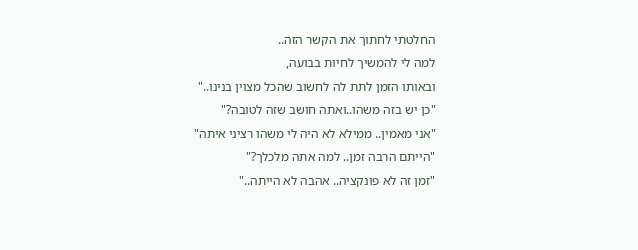החלטתי לחתוך את הקשר הזה..
למה לי להמשיך לחיות בבועה,
ובאותו הזמן לתת לה לחשוב שהכל מצוין בנינו.."
"כן יש בזה משהו..ואתה חושב שזה לטובה?"
"אני מאמין.. ממילא לא היה לי משהו רציני איתה"
"הייתם הרבה זמן.. למה אתה מלכלך?"
"זמן זה לא פונקציה.. אהבה לא הייתה.."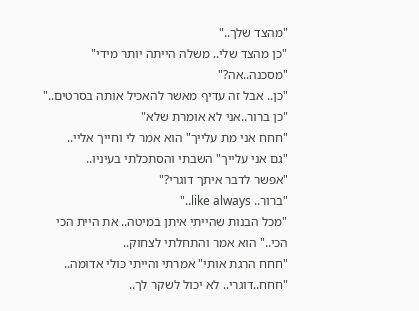"מהצד שלך.."
"כן מהצד שלי.. משלה הייתה יותר מידי"
"מסכנה..אה?"
"כן.. אבל זה עדיף מאשר להאכיל אותה בסרטים.."
"כן ברור..אני לא אומרת שלא"
"חחח אני מת עלייך" הוא אמר לי וחייך אליי..
"גם אני עלייך" השבתי והסתכלתי בעיניו..
"אפשר לדבר איתך דוגרי?"
"ברור.. like always.."
"מכל הבנות שהייתי איתן במיטה.. את היית הכי הכי.." הוא אמר והתחלתי לצחוק..
"חחח הרגת אותי" אמרתי והייתי כולי אדומה..
"חחח..דוגרי.. לא יכול לשקר לך..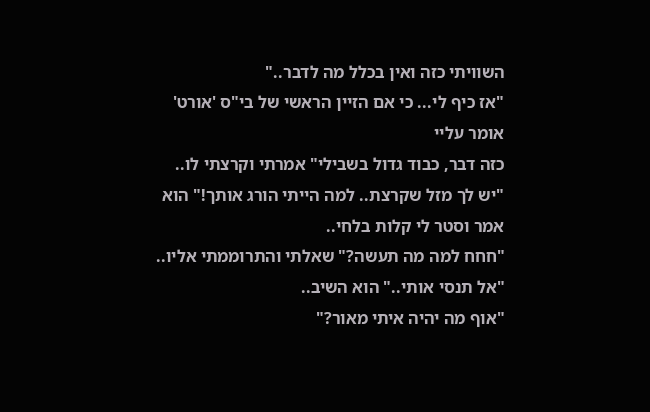השוויתי כזה ואין בכלל מה לדבר.."
"אז כיף לי... כי אם הזיין הראשי של בי"ס 'אורט' אומר עליי
כזה דבר, כבוד גדול בשבילי" אמרתי וקרצתי לו..
"יש לך מזל שקרצת.. למה הייתי הורג אותך!" הוא אמר וסטר לי קלות בלחי..
"חחח למה מה תעשה?" שאלתי והתרוממתי אליו..
"אל תנסי אותי.." הוא השיב..
"אוף מה יהיה איתי מאור?"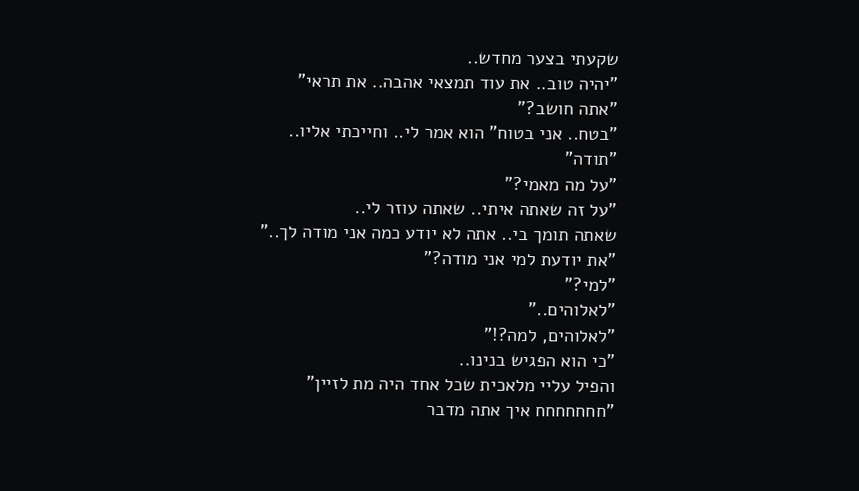שקעתי בצער מחדש..
"יהיה טוב.. את עוד תמצאי אהבה.. את תראי"
"אתה חושב?"
"בטח.. אני בטוח" הוא אמר לי.. וחייכתי אליו..
"תודה"
"על מה מאמי?"
"על זה שאתה איתי.. שאתה עוזר לי..
שאתה תומך בי.. אתה לא יודע כמה אני מודה לך.."
"את יודעת למי אני מודה?"
"למי?"
"לאלוהים.."
"לאלוהים, למה?!"
"כי הוא הפגיש בנינו..
והפיל עליי מלאכית שכל אחד היה מת לזיין"
"חחחחחחח איך אתה מדבר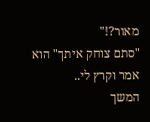מאור?!"
"סתם צוחק איתך" הוא אמר וקרץ לי..
המשך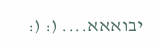יבואאא.... (: (: